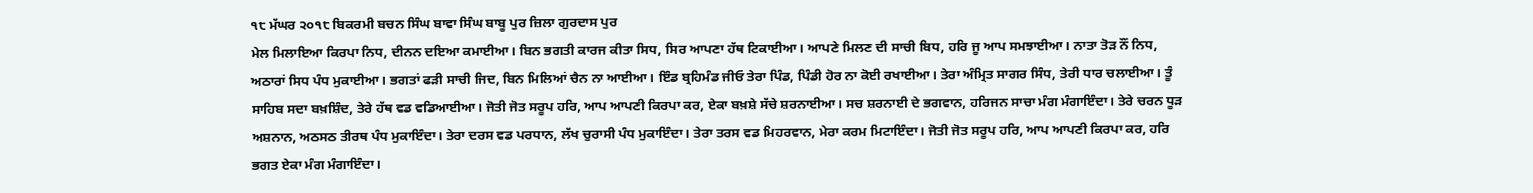੧੮ ਮੱਘਰ ੨੦੧੮ ਬਿਕਰਮੀ ਬਚਨ ਸਿੰਘ ਬਾਵਾ ਸਿੰਘ ਬਾਬੂ ਪੁਰ ਜ਼ਿਲਾ ਗੁਰਦਾਸ ਪੁਰ
ਮੇਲ ਮਿਲਾਇਆ ਕਿਰਪਾ ਨਿਧ, ਦੀਨਨ ਦਇਆ ਕਮਾਈਆ। ਬਿਨ ਭਗਤੀ ਕਾਰਜ ਕੀਤਾ ਸਿਧ, ਸਿਰ ਆਪਣਾ ਹੱਥ ਟਿਕਾਈਆ। ਆਪਣੇ ਮਿਲਣ ਦੀ ਸਾਚੀ ਬਿਧ, ਹਰਿ ਜੂ ਆਪ ਸਮਝਾਈਆ। ਨਾਤਾ ਤੋੜ ਨੌਂ ਨਿਧ, ਅਠਾਰਾਂ ਸਿਧ ਪੰਧ ਮੁਕਾਈਆ। ਭਗਤਾਂ ਫੜੀ ਸਾਚੀ ਜਿਦ, ਬਿਨ ਮਿਲਿਆਂ ਚੈਨ ਨਾ ਆਈਆ। ਇੰਡ ਬ੍ਰਹਿਮੰਡ ਜੀਓ ਤੇਰਾ ਪਿੰਡ, ਪਿੰਡੀ ਹੋਰ ਨਾ ਕੋਈ ਰਖਾਈਆ। ਤੇਰਾ ਅੰਮ੍ਰਿਤ ਸਾਗਰ ਸਿੰਧ, ਤੇਰੀ ਧਾਰ ਚਲਾਈਆ। ਤੂੰ ਸਾਹਿਬ ਸਦਾ ਬਖ਼ਸ਼ਿੰਦ, ਤੇਰੇ ਹੱਥ ਵਡ ਵਡਿਆਈਆ। ਜੋਤੀ ਜੋਤ ਸਰੂਪ ਹਰਿ, ਆਪ ਆਪਣੀ ਕਿਰਪਾ ਕਰ, ਏਕਾ ਬਖ਼ਸ਼ੇ ਸੱਚੇ ਸ਼ਰਨਾਈਆ। ਸਚ ਸ਼ਰਨਾਈ ਦੇ ਭਗਵਾਨ, ਹਰਿਜਨ ਸਾਚਾ ਮੰਗ ਮੰਗਾਇੰਦਾ। ਤੇਰੇ ਚਰਨ ਧੂੜ ਅਸ਼ਨਾਨ, ਅਠਸਠ ਤੀਰਥ ਪੰਧ ਮੁਕਾਇੰਦਾ। ਤੇਰਾ ਦਰਸ ਵਡ ਪਰਧਾਨ, ਲੱਖ ਚੁਰਾਸੀ ਪੰਧ ਮੁਕਾਇੰਦਾ। ਤੇਰਾ ਤਰਸ ਵਡ ਮਿਹਰਵਾਨ, ਮੇਰਾ ਕਰਮ ਮਿਟਾਇੰਦਾ। ਜੋਤੀ ਜੋਤ ਸਰੂਪ ਹਰਿ, ਆਪ ਆਪਣੀ ਕਿਰਪਾ ਕਰ, ਹਰਿ ਭਗਤ ਏਕਾ ਮੰਗ ਮੰਗਾਇੰਦਾ।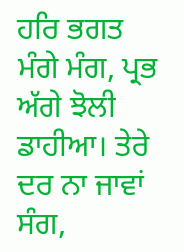ਹਰਿ ਭਗਤ ਮੰਗੇ ਮੰਗ, ਪ੍ਰਭ ਅੱਗੇ ਝੋਲੀ ਡਾਹੀਆ। ਤੇਰੇ ਦਰ ਨਾ ਜਾਵਾਂ ਸੰਗ,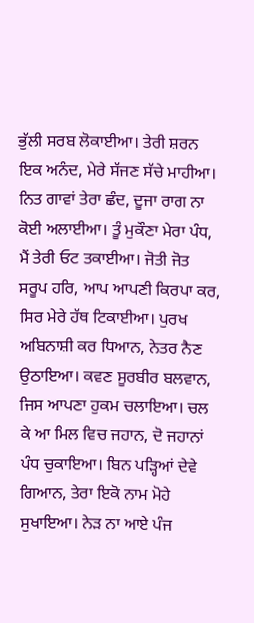ਭੁੱਲੀ ਸਰਬ ਲੋਕਾਈਆ। ਤੇਰੀ ਸ਼ਰਨ ਇਕ ਅਨੰਦ, ਮੇਰੇ ਸੱਜਣ ਸੱਚੇ ਮਾਹੀਆ। ਨਿਤ ਗਾਵਾਂ ਤੇਰਾ ਛੰਦ, ਦੂਜਾ ਰਾਗ ਨਾ ਕੋਈ ਅਲਾਈਆ। ਤੂੰ ਮੁਕੌਣਾ ਮੇਰਾ ਪੰਧ, ਮੈਂ ਤੇਰੀ ਓਟ ਤਕਾਈਆ। ਜੋਤੀ ਜੋਤ ਸਰੂਪ ਹਰਿ, ਆਪ ਆਪਣੀ ਕਿਰਪਾ ਕਰ, ਸਿਰ ਮੇਰੇ ਹੱਥ ਟਿਕਾਈਆ। ਪੁਰਖ ਅਬਿਨਾਸ਼ੀ ਕਰ ਧਿਆਨ, ਨੇਤਰ ਨੈਣ ਉਠਾਇਆ। ਕਵਣ ਸੂਰਬੀਰ ਬਲਵਾਨ, ਜਿਸ ਆਪਣਾ ਹੁਕਮ ਚਲਾਇਆ। ਚਲ ਕੇ ਆ ਮਿਲ ਵਿਚ ਜਹਾਨ, ਦੋ ਜਹਾਨਾਂ ਪੰਧ ਚੁਕਾਇਆ। ਬਿਨ ਪੜ੍ਹਿਆਂ ਦੇਵੇ ਗਿਆਨ, ਤੇਰਾ ਇਕੋ ਨਾਮ ਮੋਹੇ ਸੁਖਾਇਆ। ਨੇੜ ਨਾ ਆਏ ਪੰਜ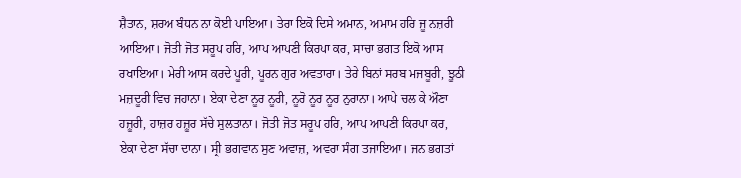ਸ਼ੈਤਾਨ, ਸ਼ਰਅ ਬੰਧਨ ਨਾ ਕੋਈ ਪਾਇਆ। ਤੇਰਾ ਇਕੋ ਦਿਸੇ ਅਮਾਨ, ਅਮਾਮ ਹਰਿ ਜੂ ਨਜ਼ਰੀ ਆਇਆ। ਜੋਤੀ ਜੋਤ ਸਰੂਪ ਹਰਿ, ਆਪ ਆਪਣੀ ਕਿਰਪਾ ਕਰ, ਸਾਚਾ ਭਗਤ ਇਕੋ ਆਸ ਰਖਾਇਆ। ਮੇਰੀ ਆਸ ਕਰਦੇ ਪੂਰੀ, ਪੂਰਨ ਗੁਰ ਅਵਤਾਰਾ। ਤੇਰੇ ਬਿਨਾਂ ਸਰਬ ਮਜਬੂਰੀ, ਝੂਠੀ ਮਜ਼ਦੂਰੀ ਵਿਚ ਜਹਾਨਾ। ਏਕਾ ਦੇਣਾ ਨੂਰ ਨੂਰੀ, ਨੂਰੋ ਨੂਰ ਨੂਰ ਨੁਰਾਨਾ। ਆਪੇ ਚਲ ਕੇ ਔਣਾ ਹਜ਼ੂਰੀ, ਹਾਜ਼ਰ ਹਜ਼ੂਰ ਸੱਚੇ ਸੁਲਤਾਨਾ। ਜੋਤੀ ਜੋਤ ਸਰੂਪ ਹਰਿ, ਆਪ ਆਪਣੀ ਕਿਰਪਾ ਕਰ, ਏਕਾ ਦੇਣਾ ਸੱਚਾ ਦਾਨਾ। ਸ੍ਰੀ ਭਗਵਾਨ ਸੁਣ ਅਵਾਜ਼, ਅਵਰਾ ਸੰਗ ਤਜਾਇਆ। ਜਨ ਭਗਤਾਂ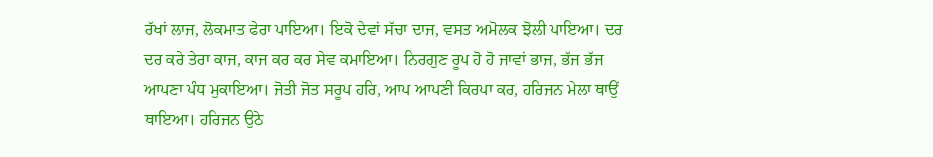ਰੱਖਾਂ ਲਾਜ, ਲੋਕਮਾਤ ਫੇਰਾ ਪਾਇਆ। ਇਕੋ ਦੇਵਾਂ ਸੱਚਾ ਦਾਜ, ਵਸਤ ਅਮੋਲਕ ਝੋਲੀ ਪਾਇਆ। ਦਰ ਦਰ ਕਰੇ ਤੇਰਾ ਕਾਜ, ਕਾਜ ਕਰ ਕਰ ਸੇਵ ਕਮਾਇਆ। ਨਿਰਗੁਣ ਰੂਪ ਹੋ ਹੋ ਜਾਵਾਂ ਭਾਜ, ਭੱਜ ਭੱਜ ਆਪਣਾ ਪੰਧ ਮੁਕਾਇਆ। ਜੋਤੀ ਜੋਤ ਸਰੂਪ ਹਰਿ, ਆਪ ਆਪਣੀ ਕਿਰਪਾ ਕਰ, ਹਰਿਜਨ ਮੇਲਾ ਥਾਉਂ ਥਾਇਆ। ਹਰਿਜਨ ਉਠੇ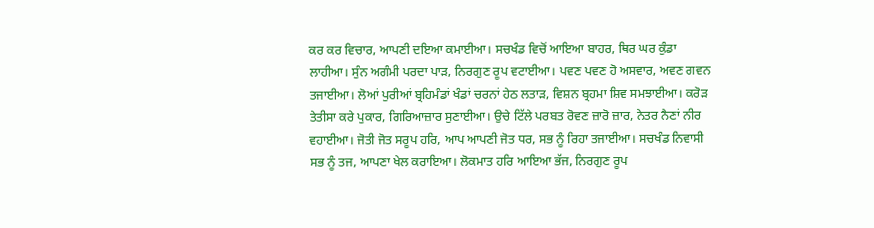ਕਰ ਕਰ ਵਿਚਾਰ, ਆਪਣੀ ਦਇਆ ਕਮਾਈਆ। ਸਚਖੰਡ ਵਿਚੋਂ ਆਇਆ ਬਾਹਰ, ਥਿਰ ਘਰ ਕੁੰਡਾ ਲਾਹੀਆ। ਸੁੰਨ ਅਗੰਮੀ ਪਰਦਾ ਪਾੜ, ਨਿਰਗੁਣ ਰੂਪ ਵਟਾਈਆ। ਪਵਣ ਪਵਣ ਹੋ ਅਸਵਾਰ, ਅਵਣ ਗਵਨ ਤਜਾਈਆ। ਲੋਆਂ ਪੁਰੀਆਂ ਬ੍ਰਹਿਮੰਡਾਂ ਖੰਡਾਂ ਚਰਨਾਂ ਹੇਠ ਲਤਾੜ, ਵਿਸ਼ਨ ਬ੍ਰਹਮਾ ਸ਼ਿਵ ਸਮਝਾਈਆ। ਕਰੋੜ ਤੇਤੀਸਾ ਕਰੇ ਪੁਕਾਰ, ਗਿਰਿਆਜ਼ਾਰ ਸੁਣਾਈਆ। ਉਚੇ ਟਿੱਲੇ ਪਰਬਤ ਰੋਵਣ ਜ਼ਾਰੋ ਜ਼ਾਰ, ਨੇਤਰ ਨੈਣਾਂ ਨੀਰ ਵਹਾਈਆ। ਜੋਤੀ ਜੋਤ ਸਰੂਪ ਹਰਿ, ਆਪ ਆਪਣੀ ਜੋਤ ਧਰ, ਸਭ ਨੂੰ ਰਿਹਾ ਤਜਾਈਆ। ਸਚਖੰਡ ਨਿਵਾਸੀ ਸਭ ਨੂੰ ਤਜ, ਆਪਣਾ ਖੇਲ ਕਰਾਇਆ। ਲੋਕਮਾਤ ਹਰਿ ਆਇਆ ਭੱਜ, ਨਿਰਗੁਣ ਰੂਪ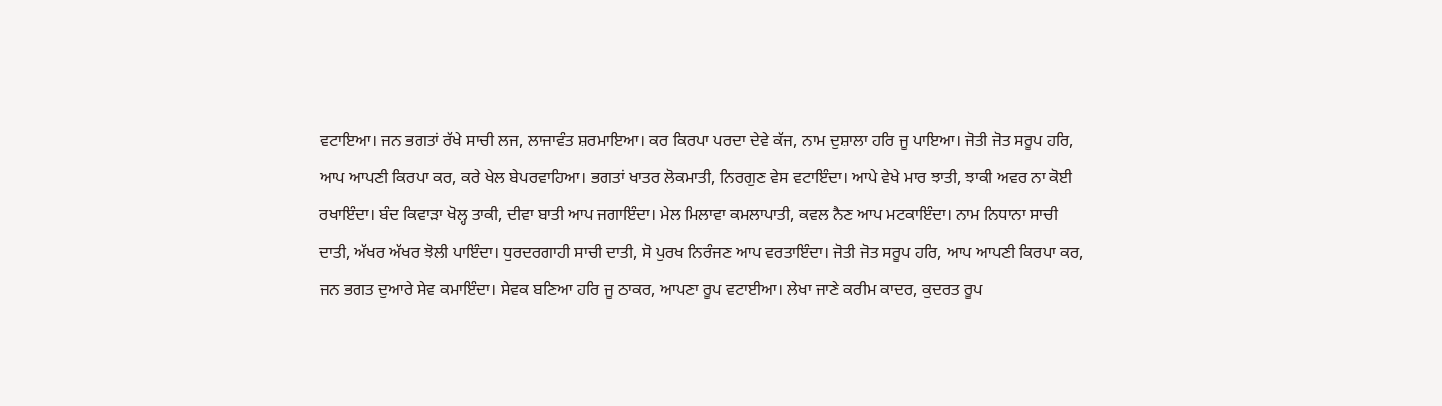ਵਟਾਇਆ। ਜਨ ਭਗਤਾਂ ਰੱਖੇ ਸਾਚੀ ਲਜ, ਲਾਜਾਵੰਤ ਸ਼ਰਮਾਇਆ। ਕਰ ਕਿਰਪਾ ਪਰਦਾ ਦੇਵੇ ਕੱਜ, ਨਾਮ ਦੁਸ਼ਾਲਾ ਹਰਿ ਜੂ ਪਾਇਆ। ਜੋਤੀ ਜੋਤ ਸਰੂਪ ਹਰਿ, ਆਪ ਆਪਣੀ ਕਿਰਪਾ ਕਰ, ਕਰੇ ਖੇਲ ਬੇਪਰਵਾਹਿਆ। ਭਗਤਾਂ ਖਾਤਰ ਲੋਕਮਾਤੀ, ਨਿਰਗੁਣ ਵੇਸ ਵਟਾਇੰਦਾ। ਆਪੇ ਵੇਖੇ ਮਾਰ ਝਾਤੀ, ਝਾਕੀ ਅਵਰ ਨਾ ਕੋਈ ਰਖਾਇੰਦਾ। ਬੰਦ ਕਿਵਾੜਾ ਖੋਲ੍ਹ ਤਾਕੀ, ਦੀਵਾ ਬਾਤੀ ਆਪ ਜਗਾਇੰਦਾ। ਮੇਲ ਮਿਲਾਵਾ ਕਮਲਾਪਾਤੀ, ਕਵਲ ਨੈਣ ਆਪ ਮਟਕਾਇੰਦਾ। ਨਾਮ ਨਿਧਾਨਾ ਸਾਚੀ ਦਾਤੀ, ਅੱਖਰ ਅੱਖਰ ਝੋਲੀ ਪਾਇੰਦਾ। ਧੁਰਦਰਗਾਹੀ ਸਾਚੀ ਦਾਤੀ, ਸੋ ਪੁਰਖ ਨਿਰੰਜਣ ਆਪ ਵਰਤਾਇੰਦਾ। ਜੋਤੀ ਜੋਤ ਸਰੂਪ ਹਰਿ, ਆਪ ਆਪਣੀ ਕਿਰਪਾ ਕਰ, ਜਨ ਭਗਤ ਦੁਆਰੇ ਸੇਵ ਕਮਾਇੰਦਾ। ਸੇਵਕ ਬਣਿਆ ਹਰਿ ਜੂ ਠਾਕਰ, ਆਪਣਾ ਰੂਪ ਵਟਾਈਆ। ਲੇਖਾ ਜਾਣੇ ਕਰੀਮ ਕਾਦਰ, ਕੁਦਰਤ ਰੂਪ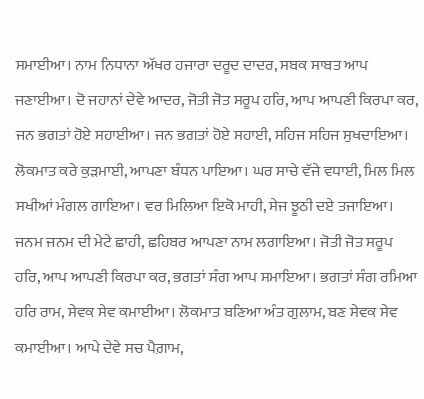ਸਮਾਈਆ। ਨਾਮ ਨਿਧਾਨਾ ਅੱਖਰ ਹਜਾਰਾ ਦਰੂਦ ਦਾਦਰ, ਸਬਕ ਸਾਬਤ ਆਪ ਜਣਾਈਆ। ਦੋ ਜਹਾਨਾਂ ਦੇਵੇ ਆਦਰ, ਜੋਤੀ ਜੋਤ ਸਰੂਪ ਹਰਿ, ਆਪ ਆਪਣੀ ਕਿਰਪਾ ਕਰ, ਜਨ ਭਗਤਾਂ ਹੋਏ ਸਹਾਈਆ। ਜਨ ਭਗਤਾਂ ਹੋਏ ਸਹਾਈ, ਸਹਿਜ ਸਹਿਜ ਸੁਖਦਾਇਆ। ਲੋਕਮਾਤ ਕਰੇ ਕੁੜਮਾਈ, ਆਪਣਾ ਬੰਧਨ ਪਾਇਆ। ਘਰ ਸਾਚੇ ਵੱਜੇ ਵਧਾਈ, ਮਿਲ ਮਿਲ ਸਖੀਆਂ ਮੰਗਲ ਗਾਇਆ। ਵਰ ਮਿਲਿਆ ਇਕੋ ਮਾਹੀ, ਸੇਜ ਝੂਠੀ ਦਏ ਤਜਾਇਆ। ਜਨਮ ਜਨਮ ਦੀ ਮੇਟੇ ਛਾਹੀ, ਛਹਿਬਰ ਆਪਣਾ ਨਾਮ ਲਗਾਇਆ। ਜੋਤੀ ਜੋਤ ਸਰੂਪ ਹਰਿ, ਆਪ ਆਪਣੀ ਕਿਰਪਾ ਕਰ, ਭਗਤਾਂ ਸੰਗ ਆਪ ਸਮਾਇਆ। ਭਗਤਾਂ ਸੰਗ ਰਮਿਆ ਹਰਿ ਰਾਮ, ਸੇਵਕ ਸੇਵ ਕਮਾਈਆ। ਲੋਕਮਾਤ ਬਣਿਆ ਅੰਤ ਗੁਲਾਮ, ਬਣ ਸੇਵਕ ਸੇਵ ਕਮਾਈਆ। ਆਪੇ ਦੇਵੇ ਸਚ ਪੈਗ਼ਾਮ,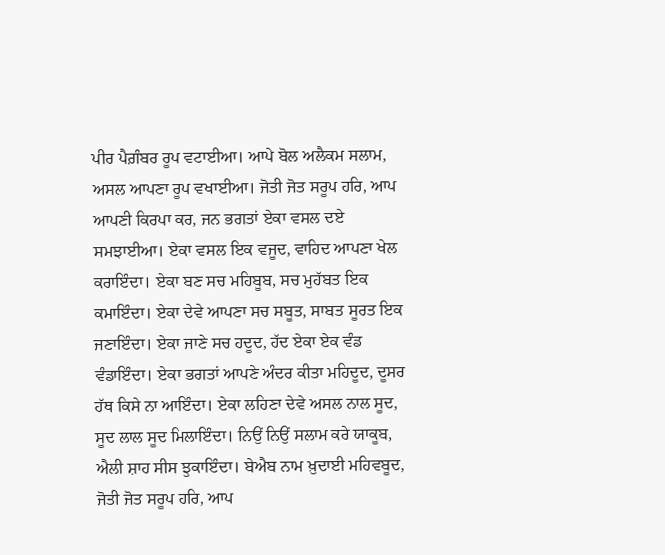ਪੀਰ ਪੈਗ਼ੰਬਰ ਰੂਪ ਵਟਾਈਆ। ਆਪੇ ਬੋਲ ਅਲੈਕਮ ਸਲਾਮ, ਅਸਲ ਆਪਣਾ ਰੂਪ ਵਖਾਈਆ। ਜੋਤੀ ਜੋਤ ਸਰੂਪ ਹਰਿ, ਆਪ ਆਪਣੀ ਕਿਰਪਾ ਕਰ, ਜਨ ਭਗਤਾਂ ਏਕਾ ਵਸਲ ਦਏ ਸਮਝਾਈਆ। ਏਕਾ ਵਸਲ ਇਕ ਵਜੂਦ, ਵਾਹਿਦ ਆਪਣਾ ਖੇਲ ਕਰਾਇੰਦਾ। ਏਕਾ ਬਣ ਸਚ ਮਹਿਬੂਬ, ਸਚ ਮੁਹੱਬਤ ਇਕ ਕਮਾਇੰਦਾ। ਏਕਾ ਦੇਵੇ ਆਪਣਾ ਸਚ ਸਬੂਤ, ਸਾਬਤ ਸੂਰਤ ਇਕ ਜਣਾਇੰਦਾ। ਏਕਾ ਜਾਣੇ ਸਚ ਹਦੂਦ, ਹੱਦ ਏਕਾ ਏਕ ਵੰਡ ਵੰਡਾਇੰਦਾ। ਏਕਾ ਭਗਤਾਂ ਆਪਣੇ ਅੰਦਰ ਕੀਤਾ ਮਹਿਦੂਦ, ਦੂਸਰ ਹੱਥ ਕਿਸੇ ਨਾ ਆਇੰਦਾ। ਏਕਾ ਲਹਿਣਾ ਦੇਵੇ ਅਸਲ ਨਾਲ ਸੂਦ, ਸੂਦ ਲਾਲ ਸੂਦ ਮਿਲਾਇੰਦਾ। ਨਿਉਂ ਨਿਉਂ ਸਲਾਮ ਕਰੇ ਯਾਕੂਬ, ਐਲੀ ਸ਼ਾਹ ਸੀਸ ਝੁਕਾਇੰਦਾ। ਬੇਐਬ ਨਾਮ ਖ਼ੁਦਾਈ ਮਹਿਵਬੂਦ, ਜੋਤੀ ਜੋਤ ਸਰੂਪ ਹਰਿ, ਆਪ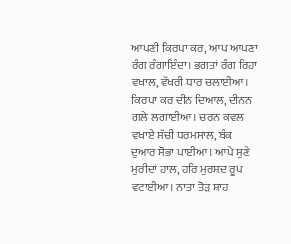ਆਪਣੀ ਕਿਰਪਾ ਕਰ, ਆਪ ਆਪਣਾ ਰੰਗ ਰੰਗਾਇੰਦਾ। ਭਗਤਾਂ ਰੰਗ ਰਿਹਾ ਵਖਾਲ, ਵੱਖਰੀ ਧਾਰ ਚਲਾਈਆ। ਕਿਰਪਾ ਕਰ ਦੀਨ ਦਿਆਲ, ਦੀਨਨ ਗਲੇ ਲਗਾਈਆ। ਚਰਨ ਕਵਲ ਵਖਾਏ ਸੱਚੀ ਧਰਮਸਾਲ, ਬੰਕ ਦੁਆਰ ਸੋਭਾ ਪਾਈਆ। ਆਪੇ ਸੁਣੇ ਮੁਰੀਦਾਂ ਹਾਲ, ਹਰਿ ਮੁਰਸ਼ਦ ਰੂਪ ਵਟਾਈਆ। ਨਾਤਾ ਤੋੜ ਸ਼ਾਹ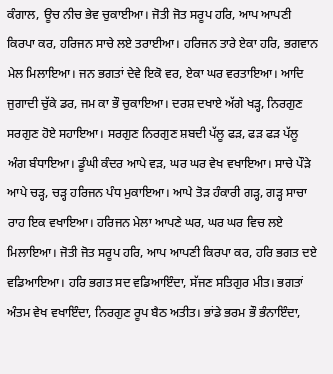ਕੰਗਾਲ, ਊਚ ਨੀਚ ਭੇਵ ਚੁਕਾਈਆ। ਜੋਤੀ ਜੋਤ ਸਰੂਪ ਹਰਿ, ਆਪ ਆਪਣੀ ਕਿਰਪਾ ਕਰ, ਹਰਿਜਨ ਸਾਚੇ ਲਏ ਤਰਾਈਆ। ਹਰਿਜਨ ਤਾਰੇ ਏਕਾ ਹਰਿ, ਭਗਵਾਨ ਮੇਲ ਮਿਲਾਇਆ। ਜਨ ਭਗਤਾਂ ਦੇਵੇ ਇਕੋ ਵਰ, ਏਕਾ ਘਰ ਵਰਤਾਇਆ। ਆਦਿ ਜੁਗਾਦੀ ਚੁੱਕੇ ਡਰ, ਜਮ ਕਾ ਭੌ ਚੁਕਾਇਆ। ਦਰਸ਼ ਦਖਾਏ ਅੱਗੇ ਖੜ੍ਹ, ਨਿਰਗੁਣ ਸਰਗੁਣ ਹੋਏ ਸਹਾਇਆ। ਸਰਗੁਣ ਨਿਰਗੁਣ ਸ਼ਬਦੀ ਪੱਲੂ ਫੜ, ਫੜ ਫੜ ਪੱਲੂ ਅੰਗ ਬੰਧਾਇਆ। ਡੂੰਘੀ ਕੰਦਰ ਆਪੇ ਵੜ, ਘਰ ਘਰ ਵੇਖ ਵਖਾਇਆ। ਸਾਚੇ ਪੌੜੇ ਆਪੇ ਚੜ੍ਹ, ਚੜ੍ਹ ਹਰਿਜਨ ਪੰਧ ਮੁਕਾਇਆ। ਆਪੇ ਤੋੜ ਹੰਕਾਰੀ ਗੜ੍ਹ, ਗੜ੍ਹ ਸਾਚਾ ਰਾਹ ਇਕ ਵਖਾਇਆ। ਹਰਿਜਨ ਮੇਲਾ ਆਪਣੇ ਘਰ, ਘਰ ਘਰ ਵਿਚ ਲਏ ਮਿਲਾਇਆ। ਜੋਤੀ ਜੋਤ ਸਰੂਪ ਹਰਿ, ਆਪ ਆਪਣੀ ਕਿਰਪਾ ਕਰ, ਹਰਿ ਭਗਤ ਦਏ ਵਡਿਆਇਆ। ਹਰਿ ਭਗਤ ਸਦ ਵਡਿਆਇੰਦਾ, ਸੱਜਣ ਸਤਿਗੁਰ ਮੀਤ। ਭਗਤਾਂ ਅੰਤਮ ਵੇਖ ਵਖਾਇੰਦਾ, ਨਿਰਗੁਣ ਰੂਪ ਬੈਠ ਅਤੀਤ। ਭਾਂਡੇ ਭਰਮ ਭੌ ਭੰਨਾਇੰਦਾ,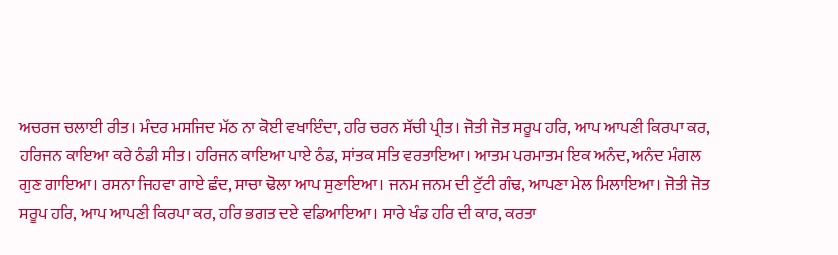ਅਚਰਜ ਚਲਾਈ ਰੀਤ। ਮੰਦਰ ਮਸਜਿਦ ਮੱਠ ਨਾ ਕੋਈ ਵਖਾਇੰਦਾ, ਹਰਿ ਚਰਨ ਸੱਚੀ ਪ੍ਰੀਤ। ਜੋਤੀ ਜੋਤ ਸਰੂਪ ਹਰਿ, ਆਪ ਆਪਣੀ ਕਿਰਪਾ ਕਰ, ਹਰਿਜਨ ਕਾਇਆ ਕਰੇ ਠੰਡੀ ਸੀਤ। ਹਰਿਜਨ ਕਾਇਆ ਪਾਏ ਠੰਡ, ਸਾਂਤਕ ਸਤਿ ਵਰਤਾਇਆ। ਆਤਮ ਪਰਮਾਤਮ ਇਕ ਅਨੰਦ, ਅਨੰਦ ਮੰਗਲ ਗੁਣ ਗਾਇਆ। ਰਸਨਾ ਜਿਹਵਾ ਗਾਏ ਛੰਦ, ਸਾਚਾ ਢੋਲਾ ਆਪ ਸੁਣਾਇਆ। ਜਨਮ ਜਨਮ ਦੀ ਟੁੱਟੀ ਗੰਢ, ਆਪਣਾ ਮੇਲ ਮਿਲਾਇਆ। ਜੋਤੀ ਜੋਤ ਸਰੂਪ ਹਰਿ, ਆਪ ਆਪਣੀ ਕਿਰਪਾ ਕਰ, ਹਰਿ ਭਗਤ ਦਏ ਵਡਿਆਇਆ। ਸਾਰੇ ਖੰਡ ਹਰਿ ਦੀ ਕਾਰ, ਕਰਤਾ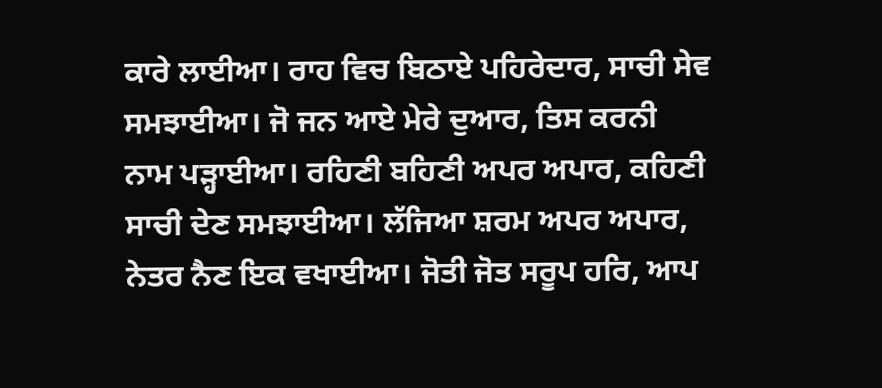ਕਾਰੇ ਲਾਈਆ। ਰਾਹ ਵਿਚ ਬਿਠਾਏ ਪਹਿਰੇਦਾਰ, ਸਾਚੀ ਸੇਵ ਸਮਝਾਈਆ। ਜੋ ਜਨ ਆਏ ਮੇਰੇ ਦੁਆਰ, ਤਿਸ ਕਰਨੀ ਨਾਮ ਪੜ੍ਹਾਈਆ। ਰਹਿਣੀ ਬਹਿਣੀ ਅਪਰ ਅਪਾਰ, ਕਹਿਣੀ ਸਾਚੀ ਦੇਣ ਸਮਝਾਈਆ। ਲੱਜਿਆ ਸ਼ਰਮ ਅਪਰ ਅਪਾਰ, ਨੇਤਰ ਨੈਣ ਇਕ ਵਖਾਈਆ। ਜੋਤੀ ਜੋਤ ਸਰੂਪ ਹਰਿ, ਆਪ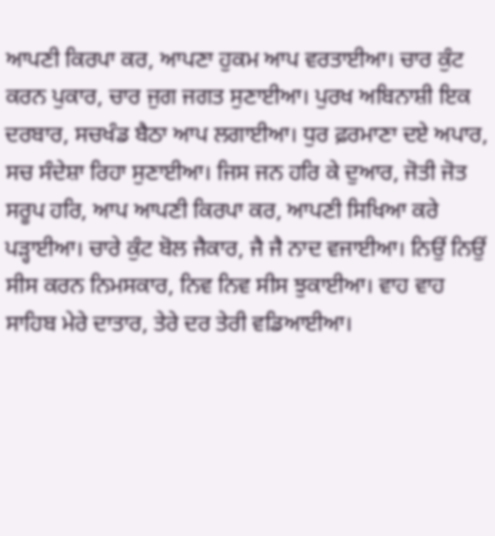ਆਪਣੀ ਕਿਰਪਾ ਕਰ, ਆਪਣਾ ਹੁਕਮ ਆਪ ਵਰਤਾਈਆ। ਚਾਰ ਕੁੰਟ ਕਰਨ ਪੁਕਾਰ, ਚਾਰ ਜੁਗ ਜਗਤ ਸੁਣਾਈਆ। ਪੁਰਖ ਅਬਿਨਾਸ਼ੀ ਇਕ ਦਰਬਾਰ, ਸਚਖੰਡ ਬੈਠਾ ਆਪ ਲਗਾਈਆ। ਧੁਰ ਫ਼ਰਮਾਣਾ ਦਏ ਅਪਾਰ, ਸਚ ਸੰਦੇਸ਼ਾ ਰਿਹਾ ਸੁਣਾਈਆ। ਜਿਸ ਜਨ ਹਰਿ ਕੇ ਦੁਆਰ, ਜੋਤੀ ਜੋਤ ਸਰੂਪ ਹਰਿ, ਆਪ ਆਪਣੀ ਕਿਰਪਾ ਕਰ, ਆਪਣੀ ਸਿਖਿਆ ਕਰੇ ਪੜ੍ਹਾਈਆ। ਚਾਰੇ ਕੁੰਟ ਬੋਲ ਜੈਕਾਰ, ਜੈ ਜੈ ਨਾਦ ਵਜਾਈਆ। ਨਿਉਂ ਨਿਉਂ ਸੀਸ ਕਰਨ ਨਿਮਸਕਾਰ, ਨਿਵ ਨਿਵ ਸੀਸ ਝੁਕਾਈਆ। ਵਾਹ ਵਾਹ ਸਾਹਿਬ ਮੇਰੇ ਦਾਤਾਰ, ਤੇਰੇ ਦਰ ਤੇਰੀ ਵਡਿਆਈਆ।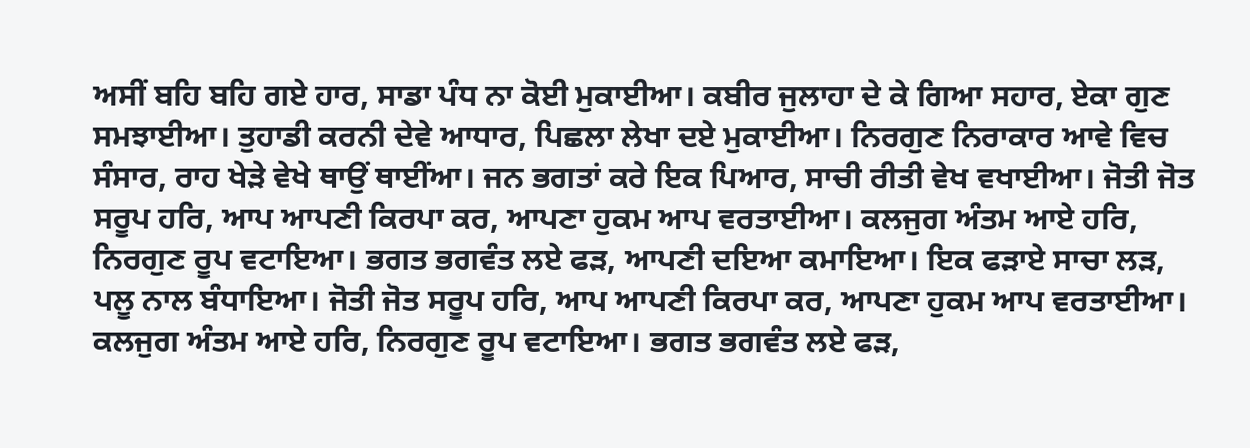ਅਸੀਂ ਬਹਿ ਬਹਿ ਗਏ ਹਾਰ, ਸਾਡਾ ਪੰਧ ਨਾ ਕੋਈ ਮੁਕਾਈਆ। ਕਬੀਰ ਜੁਲਾਹਾ ਦੇ ਕੇ ਗਿਆ ਸਹਾਰ, ਏਕਾ ਗੁਣ ਸਮਝਾਈਆ। ਤੁਹਾਡੀ ਕਰਨੀ ਦੇਵੇ ਆਧਾਰ, ਪਿਛਲਾ ਲੇਖਾ ਦਏ ਮੁਕਾਈਆ। ਨਿਰਗੁਣ ਨਿਰਾਕਾਰ ਆਵੇ ਵਿਚ ਸੰਸਾਰ, ਰਾਹ ਖੇੜੇ ਵੇਖੇ ਥਾਉਂ ਥਾਈਂਆ। ਜਨ ਭਗਤਾਂ ਕਰੇ ਇਕ ਪਿਆਰ, ਸਾਚੀ ਰੀਤੀ ਵੇਖ ਵਖਾਈਆ। ਜੋਤੀ ਜੋਤ ਸਰੂਪ ਹਰਿ, ਆਪ ਆਪਣੀ ਕਿਰਪਾ ਕਰ, ਆਪਣਾ ਹੁਕਮ ਆਪ ਵਰਤਾਈਆ। ਕਲਜੁਗ ਅੰਤਮ ਆਏ ਹਰਿ, ਨਿਰਗੁਣ ਰੂਪ ਵਟਾਇਆ। ਭਗਤ ਭਗਵੰਤ ਲਏ ਫੜ, ਆਪਣੀ ਦਇਆ ਕਮਾਇਆ। ਇਕ ਫੜਾਏ ਸਾਚਾ ਲੜ, ਪਲੂ ਨਾਲ ਬੰਧਾਇਆ। ਜੋਤੀ ਜੋਤ ਸਰੂਪ ਹਰਿ, ਆਪ ਆਪਣੀ ਕਿਰਪਾ ਕਰ, ਆਪਣਾ ਹੁਕਮ ਆਪ ਵਰਤਾਈਆ। ਕਲਜੁਗ ਅੰਤਮ ਆਏ ਹਰਿ, ਨਿਰਗੁਣ ਰੂਪ ਵਟਾਇਆ। ਭਗਤ ਭਗਵੰਤ ਲਏ ਫੜ,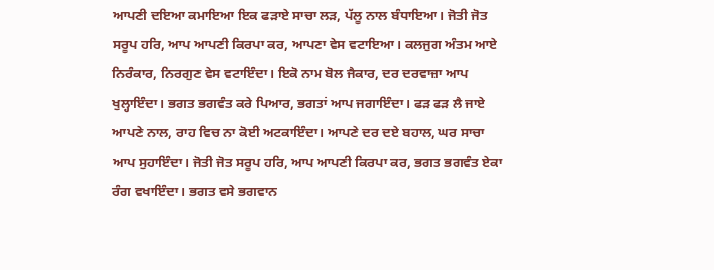ਆਪਣੀ ਦਇਆ ਕਮਾਇਆ ਇਕ ਫੜਾਏ ਸਾਚਾ ਲੜ, ਪੱਲੂ ਨਾਲ ਬੰਧਾਇਆ। ਜੋਤੀ ਜੋਤ ਸਰੂਪ ਹਰਿ, ਆਪ ਆਪਣੀ ਕਿਰਪਾ ਕਰ, ਆਪਣਾ ਵੇਸ ਵਟਾਇਆ। ਕਲਜੁਗ ਅੰਤਮ ਆਏ ਨਿਰੰਕਾਰ, ਨਿਰਗੁਣ ਵੇਸ ਵਟਾਇੰਦਾ। ਇਕੋ ਨਾਮ ਬੋਲ ਜੈਕਾਰ, ਦਰ ਦਰਵਾਜ਼ਾ ਆਪ ਖੁਲ੍ਹਾਇੰਦਾ। ਭਗਤ ਭਗਵੰਤ ਕਰੇ ਪਿਆਰ, ਭਗਤਾਂ ਆਪ ਜਗਾਇੰਦਾ। ਫੜ ਫੜ ਲੈ ਜਾਏ ਆਪਣੇ ਨਾਲ, ਰਾਹ ਵਿਚ ਨਾ ਕੋਈ ਅਟਕਾਇੰਦਾ। ਆਪਣੇ ਦਰ ਦਏ ਬਹਾਲ, ਘਰ ਸਾਚਾ ਆਪ ਸੁਹਾਇੰਦਾ। ਜੋਤੀ ਜੋਤ ਸਰੂਪ ਹਰਿ, ਆਪ ਆਪਣੀ ਕਿਰਪਾ ਕਰ, ਭਗਤ ਭਗਵੰਤ ਏਕਾ ਰੰਗ ਵਖਾਇੰਦਾ। ਭਗਤ ਵਸੇ ਭਗਵਾਨ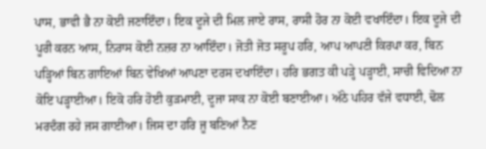ਪਾਸ, ਭਾਵੀ ਭੈ ਨਾ ਕੋਈ ਜਣਾਇੰਦਾ। ਇਕ ਦੂਜੇ ਦੀ ਮਿਲ ਜਾਏ ਰਾਸ, ਰਾਸੀ ਹੋਰ ਨਾ ਕੋਈ ਵਖਾਇੰਦਾ। ਇਕ ਦੂਜੇ ਦੀ ਪੂਰੀ ਕਰਨ ਆਸ, ਨਿਰਾਸ ਕੋਈ ਨਜ਼ਰ ਨਾ ਆਇੰਦਾ। ਜੋਤੀ ਜੋਤ ਸਰੂਪ ਹਰਿ, ਆਪ ਆਪਣੀ ਕਿਰਪਾ ਕਰ, ਬਿਨ ਪੜ੍ਹਿਆਂ ਬਿਨ ਗਾਇਆਂ ਬਿਨ ਵੇਖਿਆਂ ਆਪਣਾ ਦਰਸ ਦਖਾਇੰਦਾ। ਹਰਿ ਭਗਤ ਕੀ ਪੜ੍ਹੇ ਪੜ੍ਹਾਈ, ਸਾਚੀ ਵਿਦਿਆ ਨਾ ਕੋਇ ਪੜ੍ਹਾਈਆ। ਇਕੋ ਹਰਿ ਹੋਈ ਕੁੜਮਾਈ, ਦੂਜਾ ਸਾਕ ਨਾ ਕੋਈ ਬਣਾਈਆ। ਅੱਠੇ ਪਹਿਰ ਵੱਜੇ ਵਧਾਈ, ਢੋਲ ਮਰਦੰਗ ਰਹੇ ਜਸ ਗਾਈਆ। ਜਿਸ ਦਾ ਹਰਿ ਜੂ ਬਣਿਆਂ ਨੈਣ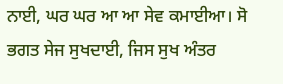ਨਾਈ, ਘਰ ਘਰ ਆ ਆ ਸੇਵ ਕਮਾਈਆ। ਸੋ ਭਗਤ ਸੇਜ ਸੁਖਦਾਈ, ਜਿਸ ਸੁਖ ਅੰਤਰ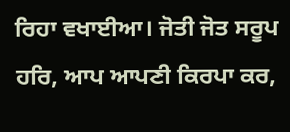ਰਿਹਾ ਵਖਾਈਆ। ਜੋਤੀ ਜੋਤ ਸਰੂਪ ਹਰਿ, ਆਪ ਆਪਣੀ ਕਿਰਪਾ ਕਰ,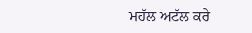ਮਹੱਲ ਅਟੱਲ ਕਰੇ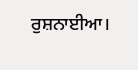ਰੁਸ਼ਨਾਈਆ।